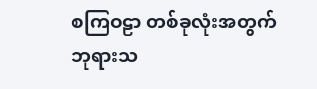စကြဝဠာ တစ်ခုလုံးအတွက် ဘုရားသ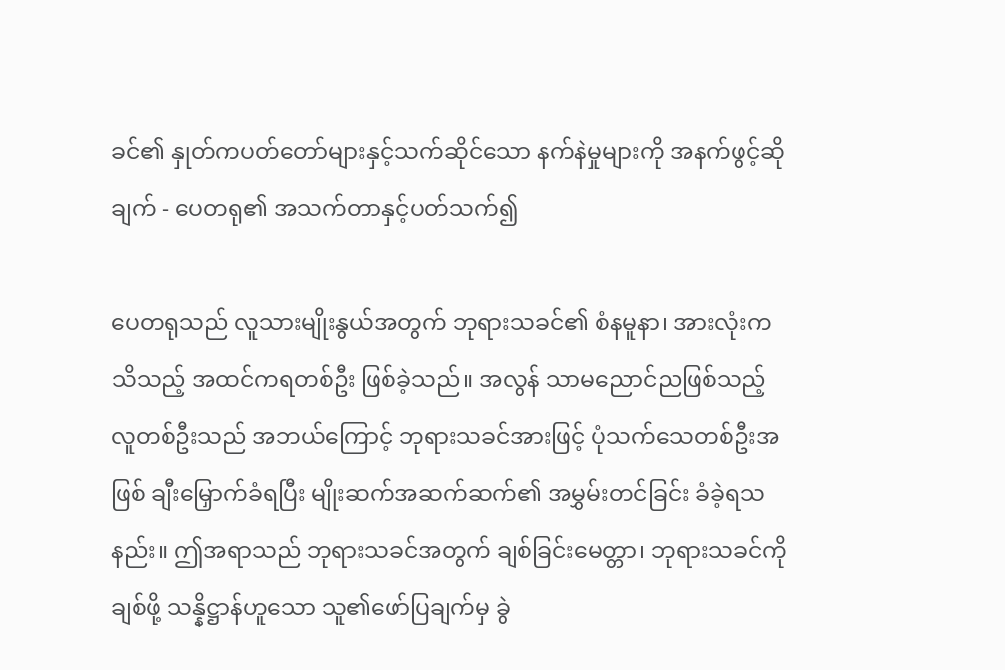ခင်၏ နှုတ်ကပတ်တော်များနှင့်သက်ဆိုင်သော နက်နဲမှုများကို အနက်ဖွင့်ဆိုချက် - ပေတရု၏ အသက်တာနှင့်ပတ်သက်၍

ပေတရုသည် လူသားမျိုးနွယ်အတွက် ဘုရားသခင်၏ စံနမူနာ၊ အားလုံးကသိသည့် အထင်ကရတစ်ဦး ဖြစ်ခဲ့သည်။ အလွန် သာမညောင်ညဖြစ်သည့် လူတစ်ဦးသည် အဘယ်ကြောင့် ဘုရားသခင်အားဖြင့် ပုံသက်သေတစ်ဦးအဖြစ် ချီးမြှောက်ခံရပြီး မျိုးဆက်အဆက်ဆက်၏ အမွှမ်းတင်ခြင်း ခံခဲ့ရသနည်း။ ဤအရာသည် ဘုရားသခင်အတွက် ချစ်ခြင်းမေတ္တာ၊ ဘုရားသခင်ကိုချစ်ဖို့ သန္နိဋ္ဌာန်ဟူသော သူ၏ဖော်ပြချက်မှ ခွဲ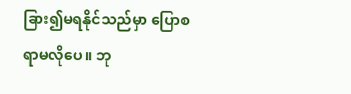ခြား၍မရနိုင်သည်မှာ ပြောစရာမလိုပေ။ ဘု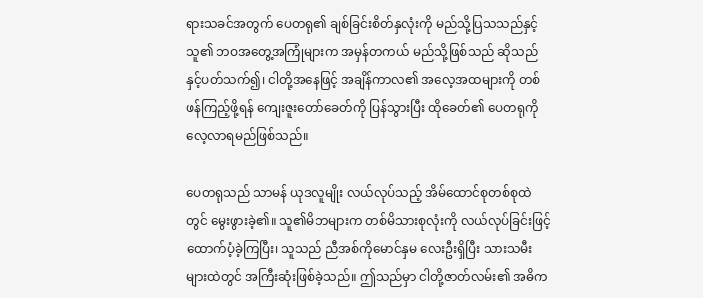ရားသခင်အတွက် ပေတရု၏ ချစ်ခြင်းစိတ်နှလုံးကို မည်သို့ပြသသည်နှင့် သူ၏ ဘဝအတွေ့အကြုံများက အမှန်တကယ် မည်သို့ဖြစ်သည် ဆိုသည်နှင့်ပတ်သက်၍၊ ငါတို့အနေဖြင့် အချိန်ကာလ၏ အလေ့အထများကို တစ်ဖန်ကြည့်ဖို့ရန် ကျေးဇူးတော်ခေတ်ကို ပြန်သွားပြီး ထိုခေတ်၏ ပေတရုကို လေ့လာရမည်ဖြစ်သည်။

ပေတရုသည် သာမန် ယုဒလူမျိုး လယ်လုပ်သည့် အိမ်ထောင်စုတစ်စုထဲတွင် မွေးဖွားခဲ့၏။ သူ၏မိဘများက တစ်မိသားစုလုံးကို လယ်လုပ်ခြင်းဖြင့် ထောက်ပံ့ခဲ့ကြပြီး၊ သူသည် ညီအစ်ကိုမောင်နှမ လေးဦးရှိပြီး သားသမီးများထဲတွင် အကြီးဆုံးဖြစ်ခဲ့သည်။ ဤသည်မှာ ငါတို့ဇာတ်လမ်း၏ အဓိက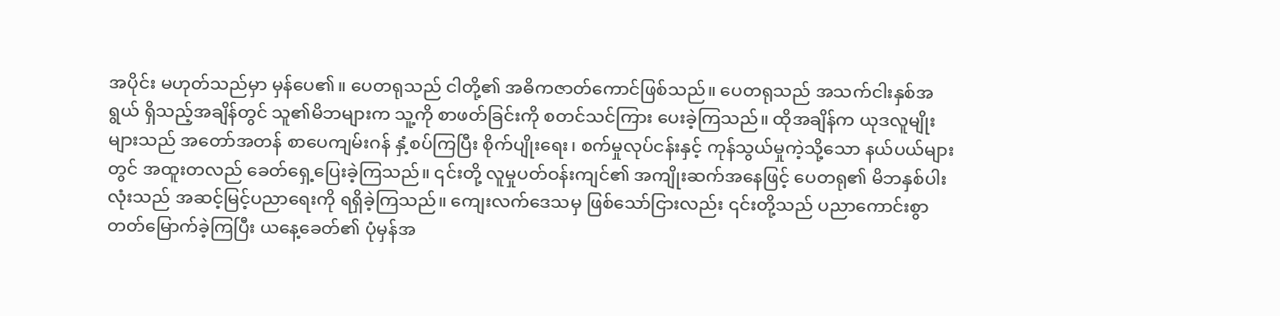အပိုင်း မဟုတ်သည်မှာ မှန်ပေ၏။ ပေတရုသည် ငါတို့၏ အဓိကဇာတ်ကောင်ဖြစ်သည်။ ပေတရုသည် အသက်ငါးနှစ်အရွယ် ရှိသည့်အချိန်တွင် သူ၏မိဘများက သူ့ကို စာဖတ်ခြင်းကို စတင်သင်ကြား ပေးခဲ့ကြသည်။ ထိုအချိန်က ယုဒလူမျိုးများသည် အတော်အတန် စာပေကျမ်းဂန် နှံ့စပ်ကြပြီး စိုက်ပျိုးရေး၊ စက်မှုလုပ်ငန်းနှင့် ကုန်သွယ်မှုကဲ့သို့သော နယ်ပယ်များတွင် အထူးတလည် ခေတ်ရှေ့ပြေးခဲ့ကြသည်။ ၎င်းတို့ လူမှုပတ်ဝန်းကျင်၏ အကျိုးဆက်အနေဖြင့် ပေတရု၏ မိဘနှစ်ပါးလုံးသည် အဆင့်မြင့်ပညာရေးကို ရရှိခဲ့ကြသည်။ ကျေးလက်ဒေသမှ ဖြစ်သော်ငြားလည်း ၎င်းတို့သည် ပညာကောင်းစွာတတ်မြောက်ခဲ့ကြပြီး ယနေ့ခေတ်၏ ပုံမှန်အ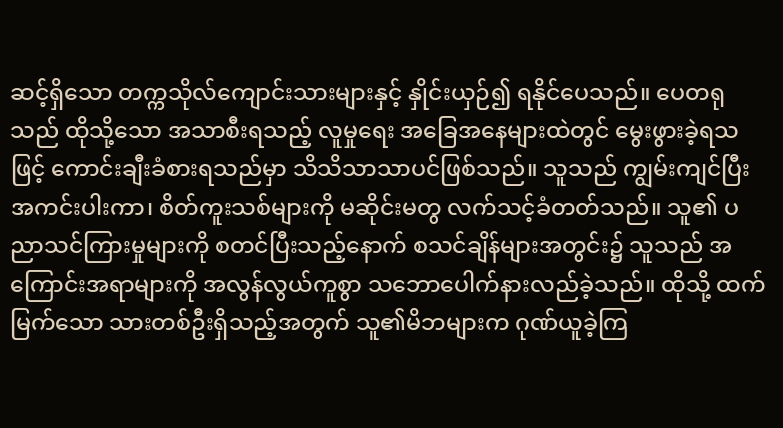ဆင့်ရှိသော တက္ကသိုလ်ကျောင်းသားများနှင့် နှိုင်းယှဉ်၍ ရနိုင်ပေသည်။ ပေတရုသည် ထိုသို့သော အသာစီးရသည့် လူမှုရေး အခြေအနေများထဲတွင် မွေးဖွားခဲ့ရသဖြင့် ကောင်းချီးခံစားရသည်မှာ သိသိသာသာပင်ဖြစ်သည်။ သူသည် ကျွမ်းကျင်ပြီး အကင်းပါးကာ၊ စိတ်ကူးသစ်များကို မဆိုင်းမတွ လက်သင့်ခံတတ်သည်။ သူ၏ ပညာသင်ကြားမှုများကို စတင်ပြီးသည့်နောက် စသင်ချိန်များအတွင်း၌ သူသည် အကြောင်းအရာများကို အလွန်လွယ်ကူစွာ သဘောပေါက်နားလည်ခဲ့သည်။ ထိုသို့ ထက်မြက်သော သားတစ်ဦးရှိသည့်အတွက် သူ၏မိဘများက ဂုဏ်ယူခဲ့ကြ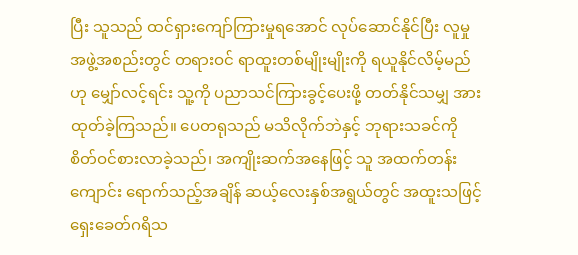ပြီး သူသည် ထင်ရှားကျော်ကြားမှုရအောင် လုပ်ဆောင်နိုင်ပြီး လူမှုအဖွဲ့အစည်းတွင် တရားဝင် ရာထူးတစ်မျိုးမျိုးကို ရယူနိုင်လိမ့်မည်ဟု မျှော်လင့်ရင်း သူ့ကို ပညာသင်ကြားခွင့်ပေးဖို့ တတ်နိုင်သမျှ အားထုတ်ခဲ့ကြသည်။ ပေတရုသည် မသိလိုက်ဘဲနှင့် ဘုရားသခင်ကို စိတ်ဝင်စားလာခဲ့သည်၊ အကျိုးဆက်အနေဖြင့် သူ အထက်တန်းကျောင်း ရောက်သည့်အချိန် ဆယ့်လေးနှစ်အရွယ်တွင် အထူးသဖြင့် ရှေးခေတ်ဂရိသ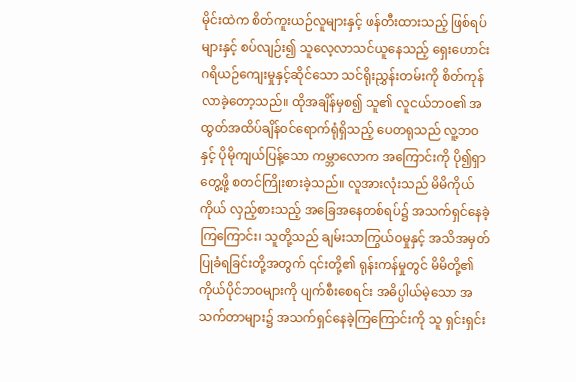မိုင်းထဲက စိတ်ကူးယဉ်လူများနှင့် ဖန်တီးထားသည့် ဖြစ်ရပ်များနှင့် စပ်လျဉ်း၍ သူလေ့လာသင်ယူနေသည့် ရှေးဟောင်းဂရိယဉ်ကျေးမှုနှင့်ဆိုင်သော သင်ရိုးညွှန်းတမ်းကို စိတ်ကုန်လာခဲ့တော့သည်။ ထိုအချိန်မှစ၍ သူ၏ လူငယ်ဘဝ၏ အထွတ်အထိပ်ချိန်ဝင်ရောက်ရုံရှိသည့် ပေတရုသည် လူ့ဘဝနှင့် ပိုမိုကျယ်ပြန့်သော ကမ္ဘာလောက အကြောင်းကို ပို၍ရှာတွေ့ဖို့ စတင်ကြိုးစားခဲ့သည်။ လူအားလုံးသည် မိမိကိုယ်ကိုယ် လှည့်စားသည့် အခြေအနေတစ်ရပ်၌ အသက်ရှင်နေခဲ့ကြကြောင်း၊ သူတို့သည် ချမ်းသာကြွယ်ဝမှုနှင့် အသိအမှတ် ပြုခံရခြင်းတို့အတွက် ၎င်းတို့၏ ရုန်းကန်မှုတွင် မိမိတို့၏ ကိုယ်ပိုင်ဘဝများကို ပျက်စီးစေရင်း အဓိပ္ပါယ်မဲ့သော အသက်တာများ၌ အသက်ရှင်နေခဲ့ကြကြောင်းကို သူ ရှင်းရှင်း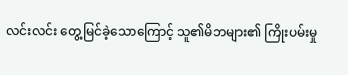လင်းလင်း တွေ့မြင်ခဲ့သောကြောင့် သူ၏မိဘများ၏ ကြိုးပမ်းမှု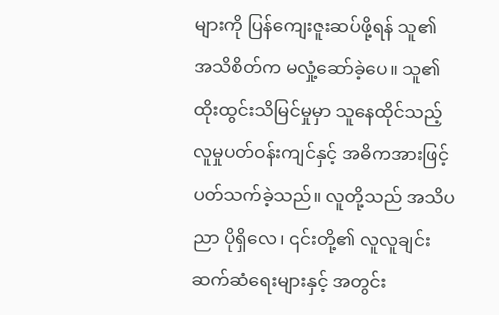များကို ပြန်ကျေးဇူးဆပ်ဖို့ရန် သူ၏ အသိစိတ်က မလှုံ့ဆော်ခဲ့ပေ။ သူ၏ ထိုးထွင်းသိမြင်မှုမှာ သူနေထိုင်သည့် လူမှုပတ်ဝန်းကျင်နှင့် အဓိကအားဖြင့် ပတ်သက်ခဲ့သည်။ လူတို့သည် အသိပညာ ပိုရှိလေ၊ ၎င်းတို့၏ လူလူချင်း ဆက်ဆံရေးများနှင့် အတွင်း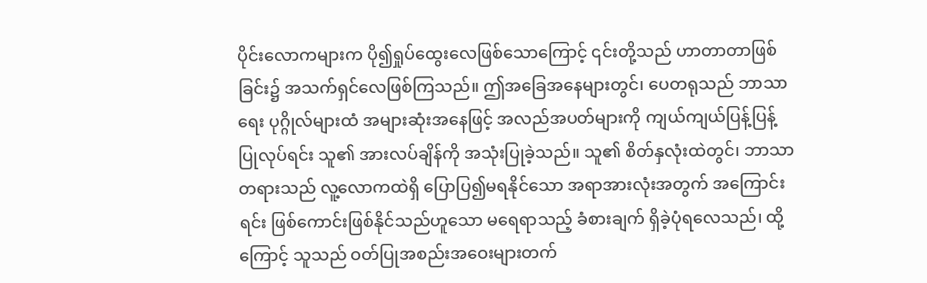ပိုင်းလောကများက ပို၍ရှုပ်ထွေးလေဖြစ်သောကြောင့် ၎င်းတို့သည် ဟာတာတာဖြစ်ခြင်း၌ အသက်ရှင်လေဖြစ်ကြသည်။ ဤအခြေအနေများတွင်၊ ပေတရုသည် ဘာသာရေး ပုဂ္ဂိုလ်များထံ အများဆုံးအနေဖြင့် အလည်အပတ်များကို ကျယ်ကျယ်ပြန့်ပြန့် ပြုလုပ်ရင်း သူ၏ အားလပ်ချိန်ကို အသုံးပြုခဲ့သည်။ သူ၏ စိတ်နှလုံးထဲတွင်၊ ဘာသာတရားသည် လူ့လောကထဲရှိ ပြောပြ၍မရနိုင်သော အရာအားလုံးအတွက် အကြောင်းရင်း ဖြစ်ကောင်းဖြစ်နိုင်သည်ဟူသော မရေရာသည့် ခံစားချက် ရှိခဲ့ပုံရလေသည်၊ ထို့ကြောင့် သူသည် ဝတ်ပြုအစည်းအဝေးများတက်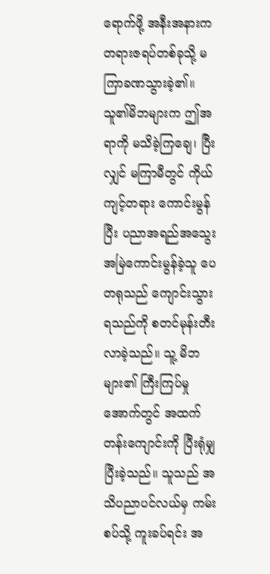ရောက်ဖို့ အနီးအနားက တရားဇရပ်တစ်ခုသို့ မကြာခဏသွားခဲ့၏။ သူ၏မိဘများက ဤအရာကို မသိခဲ့ကြချေ၊ ပြီးလျှင် မကြာမီတွင် ကိုယ်ကျင့်တရား ကောင်းမွန်ပြီး ပညာအရည်အသွေး အမြဲကောင်းမွန်ခဲ့သူ ပေတရုသည် ကျောင်းသွားရသည်ကို စတင်မုန်းတီးလာခဲ့သည်။ သူ့ မိဘများ၏ ကြီးကြပ်မှုအောက်တွင် အထက်တန်းကျောင်းကို ပြီးရုံမျှပြီးခဲ့သည်။ သူသည် အသိပညာပင်လယ်မှ ကမ်းစပ်သို့ ကူးခပ်ရင်း အ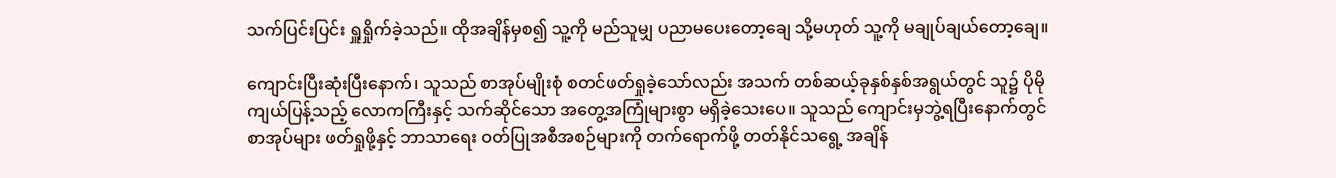သက်ပြင်းပြင်း ရှူရှိုက်ခဲ့သည်။ ထိုအချိန်မှစ၍ သူ့ကို မည်သူမျှ ပညာမပေးတော့ချေ သို့မဟုတ် သူ့ကို မချုပ်ချယ်တော့ချေ။

ကျောင်းပြီးဆုံးပြီးနောက်၊ သူသည် စာအုပ်မျိုးစုံ စတင်ဖတ်ရှုခဲ့သော်လည်း အသက် တစ်ဆယ့်ခုနှစ်နှစ်အရွယ်တွင် သူ၌ ပိုမိုကျယ်ပြန့်သည့် လောကကြီးနှင့် သက်ဆိုင်သော အတွေ့အကြုံများစွာ မရှိခဲ့သေးပေ။ သူသည် ကျောင်းမှဘွဲ့ရပြီးနောက်တွင် စာအုပ်များ ဖတ်ရှုဖို့နှင့် ဘာသာရေး ဝတ်ပြုအစီအစဉ်များကို တက်ရောက်ဖို့ တတ်နိုင်သရွေ့ အချိန်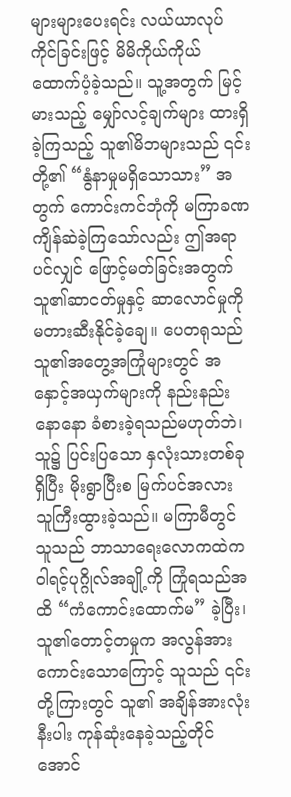များများပေးရင်း လယ်ယာလုပ်ကိုင်ခြင်းဖြင့် မိမိကိုယ်ကိုယ် ထောက်ပံ့ခဲ့သည်။ သူ့အတွက် မြင့်မားသည့် မျှော်လင့်ချက်များ ထားရှိခဲ့ကြသည့် သူ၏မိဘများသည် ၎င်းတို့၏ “နွံနာမှုမရှိသောသား” အတွက် ကောင်းကင်ဘုံကို မကြာခဏ ကျိန်ဆဲခဲ့ကြသော်လည်း ဤအရာပင်လျှင် ဖြောင့်မတ်ခြင်းအတွက် သူ၏ဆာငတ်မှုနှင့် ဆာလောင်မှုကို မတားဆီးနိုင်ခဲ့ချေ။ ပေတရုသည် သူ၏အတွေ့အကြုံများတွင် အနှောင့်အယှက်များကို နည်းနည်းနောနော ခံစားခဲ့ရသည်မဟုတ်ဘဲ၊ သူ၌ ပြင်းပြသော နှလုံးသားတစ်ခုရှိပြီး မိုးရွာပြီးစ မြက်ပင်အလား သူကြီးထွားခဲ့သည်။ မကြာမီတွင် သူသည် ဘာသာရေးလောကထဲက ဝါရင့်ပုဂ္ဂိုလ်အချို့ကို ကြုံရသည်အထိ “ကံကောင်းထောက်မ” ခဲ့ပြီး၊ သူ၏တောင့်တမှုက အလွန်အားကောင်းသောကြောင့် သူသည် ၎င်းတို့ကြားတွင် သူ၏ အချိန်အားလုံးနီးပါး ကုန်ဆုံးနေခဲ့သည့်တိုင်အောင်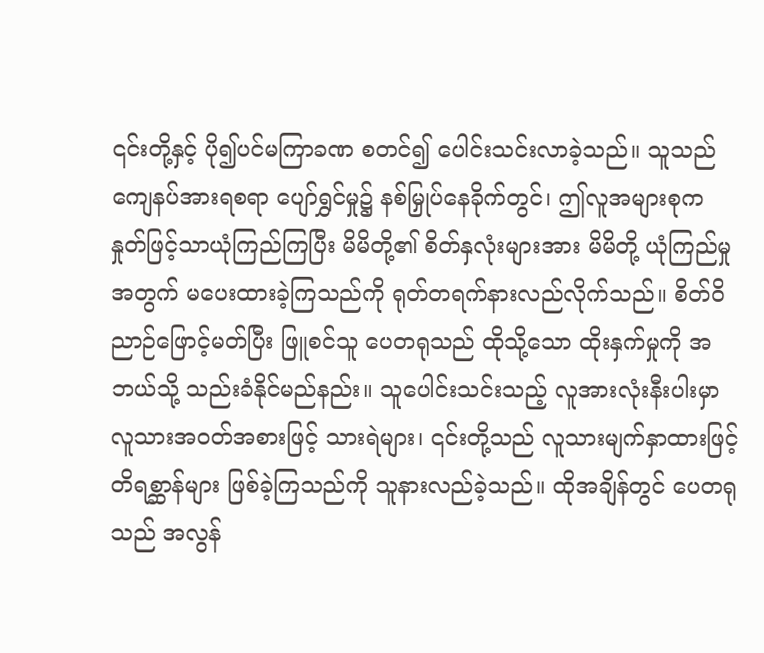၎င်းတို့နှင့် ပို၍ပင်မကြာခဏ စတင်၍ ပေါင်းသင်းလာခဲ့သည်။ သူသည် ကျေနပ်အားရစရာ ပျော်ရွှင်မှု၌ နစ်မြှုပ်နေခိုက်တွင်၊ ဤလူအများစုက နှုတ်ဖြင့်သာယုံကြည်ကြပြီး မိမိတို့၏ စိတ်နှလုံးများအား မိမိတို့ ယုံကြည်မှုအတွက် မပေးထားခဲ့ကြသည်ကို ရုတ်တရက်နားလည်လိုက်သည်။ စိတ်ဝိညာဉ်ဖြောင့်မတ်ပြီး ဖြူစင်သူ ပေတရုသည် ထိုသို့သော ထိုးနှက်မှုကို အဘယ်သို့ သည်းခံနိုင်မည်နည်း။ သူပေါင်းသင်းသည့် လူအားလုံးနီးပါးမှာ လူသားအဝတ်အစားဖြင့် သားရဲများ၊ ၎င်းတို့သည် လူသားမျက်နှာထားဖြင့် တိရစ္ဆာန်များ ဖြစ်ခဲ့ကြသည်ကို သူနားလည်ခဲ့သည်။ ထိုအချိန်တွင် ပေတရုသည် အလွန်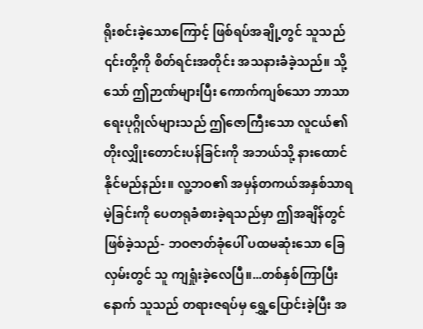ရိုးစင်းခဲ့သောကြောင့် ဖြစ်ရပ်အချို့တွင် သူသည် ၎င်းတို့ကို စိတ်ရင်းအတိုင်း အသနားခံခဲ့သည်။ သို့သော် ဤဉာဏ်များပြီး ကောက်ကျစ်သော ဘာသာရေးပုဂ္ဂိုလ်များသည် ဤဇောကြီးသော လူငယ်၏ တိုးလျှိုးတောင်းပန်ခြင်းကို အဘယ်သို့ နားထောင်နိုင်မည်နည်း။ လူ့ဘဝ၏ အမှန်တကယ်အနှစ်သာရမဲ့ခြင်းကို ပေတရုခံစားခဲ့ရသည်မှာ ဤအချိန်တွင် ဖြစ်ခဲ့သည်- ဘဝဇာတ်ခုံပေါ် ပထမဆုံးသော ခြေလှမ်းတွင် သူ ကျရှုံးခဲ့လေပြီ။...တစ်နှစ်ကြာပြီးနောက် သူသည် တရားဇရပ်မှ ရွှေ့ပြောင်းခဲ့ပြီး အ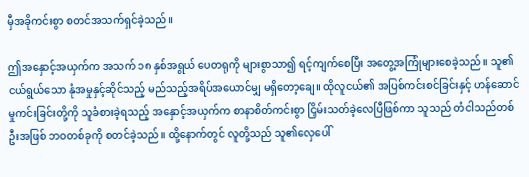မှီအခိုကင်းစွာ စတင်အသက်ရှင်ခဲ့သည်။

ဤအနှောင့်အယှက်က အသက် ၁၈ နှစ်အရွယ် ပေတရုကို များစွာသာ၍ ရင့်ကျက်စေပြီး အတွေ့အကြုံများစေခဲ့သည်။ သူ၏ ငယ်ရွယ်သော နုံအမှုနှင့်ဆိုင်သည့် မည်သည့်အရိပ်အယောင်မျှ မရှိတော့ချေ။ ထိုလူငယ်၏ အပြစ်ကင်းစင်ခြင်းနှင့် ဟန်ဆောင်မှုကင်းခြင်းတို့ကို သူခံစားခဲ့ရသည့် အနှောင့်အယှက်က စာနာစိတ်ကင်းစွာ ငြှိမ်းသတ်ခဲ့လေပြီဖြစ်ကာ သူသည် တံငါသည်တစ်ဦးအဖြစ် ဘဝတစ်ခုကို စတင်ခဲ့သည်။ ထို့နောက်တွင် လူတို့သည် သူ၏လှေပေါ်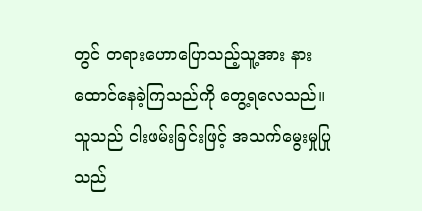တွင် တရားဟောပြောသည့်သူ့အား နားထောင်နေခဲ့ကြသည်ကို တွေ့ရလေသည်။ သူသည် ငါးဖမ်းခြင်းဖြင့် အသက်မွေးမှုပြုသည်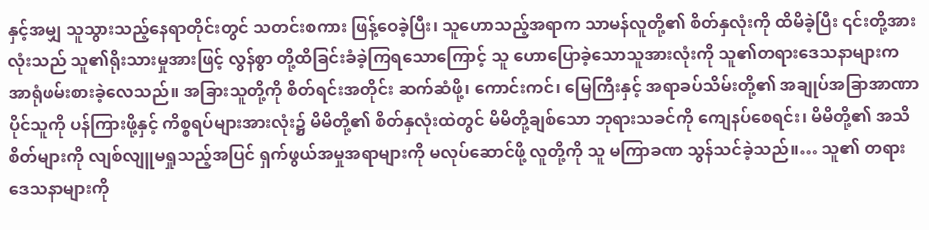နှင့်အမျှ သူသွားသည့်နေရာတိုင်းတွင် သတင်းစကား ဖြန့်ဝေခဲ့ပြီး၊ သူဟောသည့်အရာက သာမန်လူတို့၏ စိတ်နှလုံးကို ထိမိခဲ့ပြီး ၎င်းတို့အားလုံးသည် သူ၏ရိုးသားမှုအားဖြင့် လွန်စွာ တို့ထိခြင်းခံခဲ့ကြရသောကြောင့် သူ ဟောပြောခဲ့သောသူအားလုံးကို သူ၏တရားဒေသနာများက အာရုံဖမ်းစားခဲ့လေသည်။ အခြားသူတို့ကို စိတ်ရင်းအတိုင်း ဆက်ဆံဖို့၊ ကောင်းကင်၊ မြေကြီးနှင့် အရာခပ်သိမ်းတို့၏ အချုပ်အခြာအာဏာပိုင်သူကို ပန်ကြားဖို့နှင့် ကိစ္စရပ်များအားလုံး၌ မိမိတို့၏ စိတ်နှလုံးထဲတွင် မိမိတို့ချစ်သော ဘုရားသခင်ကို ကျေနပ်စေရင်း၊ မိမိတို့၏ အသိစိတ်များကို လျစ်လျူမရှုသည့်အပြင် ရှက်ဖွယ်အမှုအရာများကို မလုပ်ဆောင်ဖို့ လူတို့ကို သူ မကြာခဏ သွန်သင်ခဲ့သည်။… သူ၏ တရားဒေသနာများကို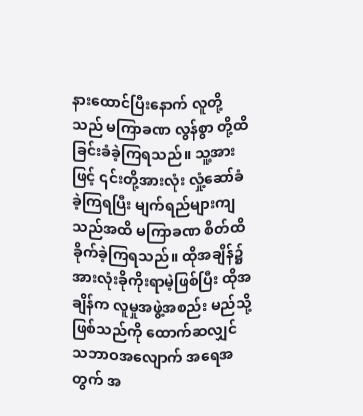နားထောင်ပြီးနောက် လူတို့သည် မကြာခဏ လွန်စွာ တို့ထိခြင်းခံခဲ့ကြရသည်။ သူ့အားဖြင့် ၎င်းတို့အားလုံး လှုံ့ဆော်ခံခဲ့ကြရပြီး မျက်ရည်များကျသည်အထိ မကြာခဏ စိတ်ထိခိုက်ခဲ့ကြရသည်။ ထိုအချိန်၌ အားလုံးခိုကိုးရာမဲ့ဖြစ်ပြီး ထိုအချိန်က လူမှုအဖွဲ့အစည်း မည်သို့ဖြစ်သည်ကို ထောက်ဆလျှင် သဘာဝအလျောက် အရေအတွက် အ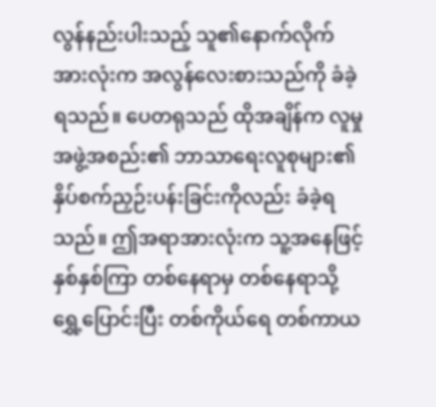လွန်နည်းပါးသည့် သူ၏နောက်လိုက်အားလုံးက အလွန်လေးစားသည်ကို ခံခဲ့ရသည်။ ပေတရုသည် ထိုအချိန်က လူမှုအဖွဲ့အစည်း၏ ဘာသာရေးလူစုများ၏ နှိပ်စက်ညှဉ်းပန်းခြင်းကိုလည်း ခံခဲ့ရသည်။ ဤအရာအားလုံးက သူ့အနေဖြင့် နှစ်နှစ်ကြာ တစ်နေရာမှ တစ်နေရာသို့ ရွှေ့ပြောင်းပြီး တစ်ကိုယ်ရေ တစ်ကာယ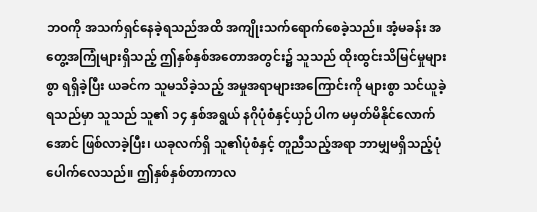ဘဝကို အသက်ရှင်နေခဲ့ရသည်အထိ အကျိုးသက်ရောက်စေခဲ့သည်။ အံ့မခန်း အတွေ့အကြုံများရှိသည့် ဤနှစ်နှစ်အတောအတွင်း၌ သူသည် ထိုးထွင်းသိမြင်မှုများစွာ ရရှိခဲ့ပြီး ယခင်က သူမသိခဲ့သည့် အမှုအရာများအကြောင်းကို များစွာ သင်ယူခဲ့ရသည်မှာ သူသည် သူ၏ ၁၄ နှစ်အရွယ် နဂိုပုံစံနှင့်ယှဉ်ပါက မမှတ်မိနိုင်လောက်အောင် ဖြစ်လာခဲ့ပြီး၊ ယခုလက်ရှိ သူ၏ပုံစံနှင့် တူညီသည့်အရာ ဘာမျှမရှိသည့်ပုံပေါက်လေသည်။ ဤနှစ်နှစ်တာကာလ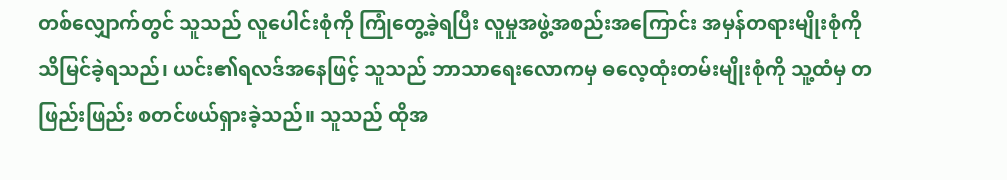တစ်လျှောက်တွင် သူသည် လူပေါင်းစုံကို ကြုံတွေ့ခဲ့ရပြီး လူမှုအဖွဲ့အစည်းအကြောင်း အမှန်တရားမျိုးစုံကို သိမြင်ခဲ့ရသည်၊ ယင်း၏ရလဒ်အနေဖြင့် သူသည် ဘာသာရေးလောကမှ ဓလေ့ထုံးတမ်းမျိုးစုံကို သူ့ထံမှ တဖြည်းဖြည်း စတင်ဖယ်ရှားခဲ့သည်။ သူသည် ထိုအ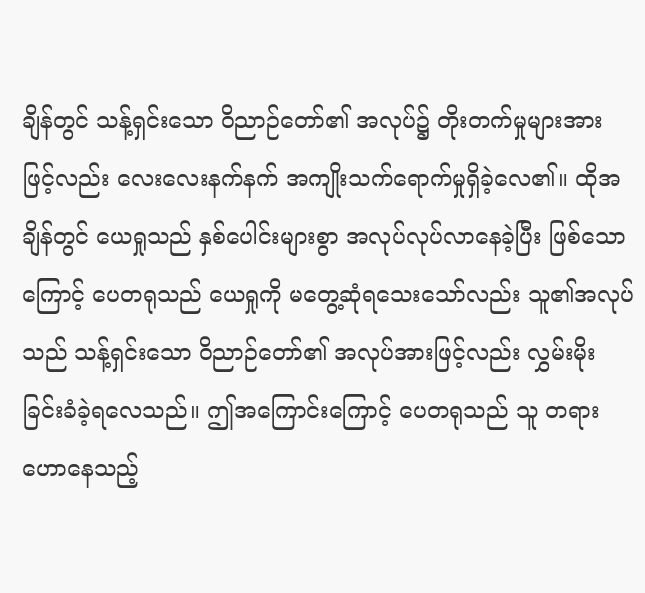ချိန်တွင် သန့်ရှင်းသော ဝိညာဉ်တော်၏ အလုပ်၌ တိုးတက်မှုများအားဖြင့်လည်း လေးလေးနက်နက် အကျိုးသက်ရောက်မှုရှိခဲ့လေ၏။ ထိုအချိန်တွင် ယေရှုသည် နှစ်ပေါင်းများစွာ အလုပ်လုပ်လာနေခဲ့ပြီး ဖြစ်သောကြောင့် ပေတရုသည် ယေရှုကို မတွေ့ဆုံရသေးသော်လည်း သူ၏အလုပ်သည် သန့်ရှင်းသော ဝိညာဉ်တော်၏ အလုပ်အားဖြင့်လည်း လွှမ်းမိုးခြင်းခံခဲ့ရလေသည်။ ဤအကြောင်းကြောင့် ပေတရုသည် သူ တရားဟောနေသည့်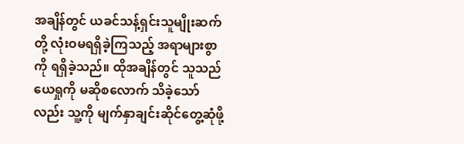အချိန်တွင် ယခင်သန့်ရှင်းသူမျိုးဆက်တို့ လုံးဝမရရှိခဲ့ကြသည့် အရာများစွာကို ရရှိခဲ့သည်။ ထိုအချိန်တွင် သူသည် ယေရှုကို မဆိုစလောက် သိခဲ့သော်လည်း သူ့ကို မျက်နှာချင်းဆိုင်တွေ့ဆုံဖို့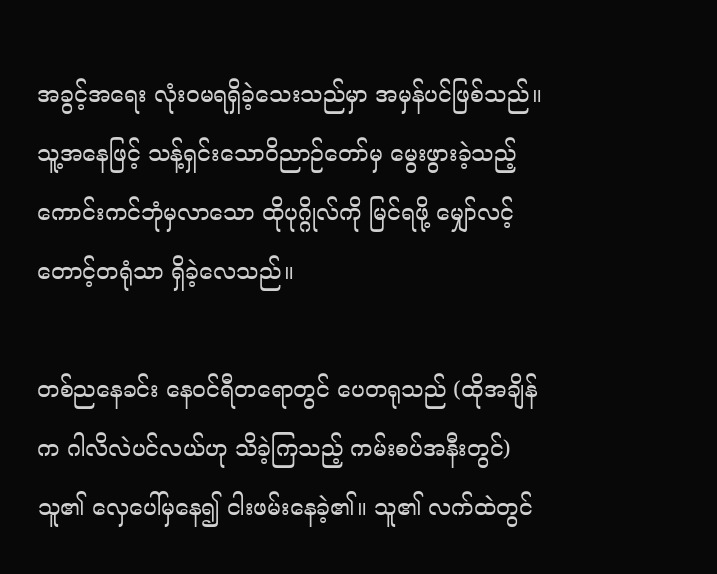အခွင့်အရေး လုံးဝမရရှိခဲ့သေးသည်မှာ အမှန်ပင်ဖြစ်သည်။ သူ့အနေဖြင့် သန့်ရှင်းသောဝိညာဉ်တော်မှ မွေးဖွားခဲ့သည့် ကောင်းကင်ဘုံမှလာသော ထိုပုဂ္ဂိုလ်ကို မြင်ရဖို့ မျှော်လင့်တောင့်တရုံသာ ရှိခဲ့လေသည်။

တစ်ညနေခင်း နေဝင်ရီတရောတွင် ပေတရုသည် (ထိုအချိန်က ဂါလိလဲပင်လယ်ဟု သိခဲ့ကြသည့် ကမ်းစပ်အနီးတွင်) သူ၏ လှေပေါ်မှနေ၍ ငါးဖမ်းနေခဲ့၏။ သူ၏ လက်ထဲတွင်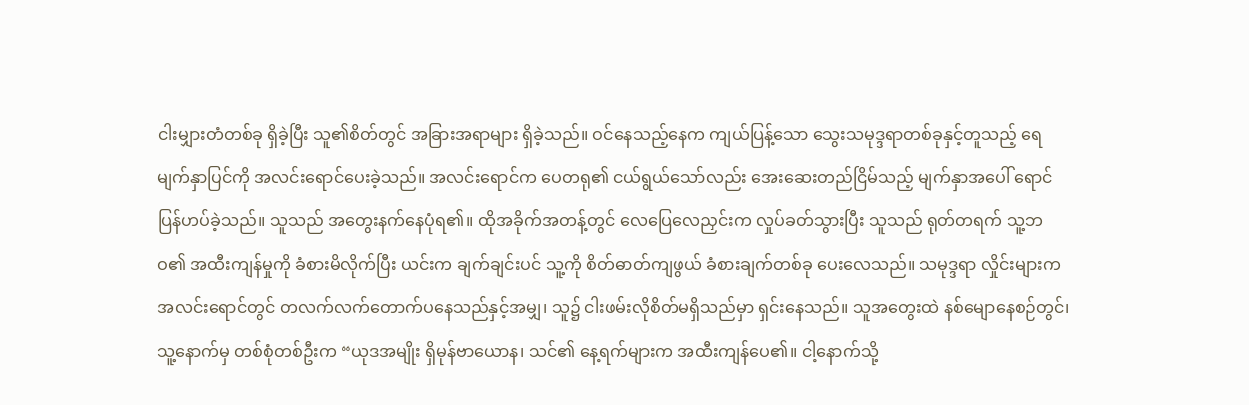ငါးမျှားတံတစ်ခု ရှိခဲ့ပြီး သူ၏စိတ်တွင် အခြားအရာများ ရှိခဲ့သည်။ ဝင်နေသည့်နေက ကျယ်ပြန့်သော သွေးသမုဒ္ဒရာတစ်ခုနှင့်တူသည့် ရေမျက်နှာပြင်ကို အလင်းရောင်ပေးခဲ့သည်။ အလင်းရောင်က ပေတရု၏ ငယ်ရွယ်သော်လည်း အေးဆေးတည်ငြိမ်သည့် မျက်နှာအပေါ် ရောင်ပြန်ဟပ်ခဲ့သည်။ သူသည် အတွေးနက်နေပုံရ၏။ ထိုအခိုက်အတန့်တွင် လေပြေလေညှင်းက လှုပ်ခတ်သွားပြီး သူသည် ရုတ်တရက် သူ့ဘဝ၏ အထီးကျန်မှုကို ခံစားမိလိုက်ပြီး ယင်းက ချက်ချင်းပင် သူ့ကို စိတ်ဓာတ်ကျဖွယ် ခံစားချက်တစ်ခု ပေးလေသည်။ သမုဒ္ဒရာ လှိုင်းများက အလင်းရောင်တွင် တလက်လက်တောက်ပနေသည်နှင့်အမျှ၊ သူ၌ ငါးဖမ်းလိုစိတ်မရှိသည်မှာ ရှင်းနေသည်။ သူအတွေးထဲ နစ်မျောနေစဉ်တွင်၊ သူ့နောက်မှ တစ်စုံတစ်ဦးက “ယုဒအမျိုး ရှိမုန်ဗာယောန၊ သင်၏ နေ့ရက်များက အထီးကျန်ပေ၏။ ငါ့နောက်သို့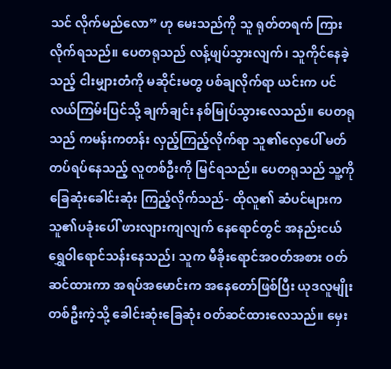သင် လိုက်မည်လော” ဟု မေးသည်ကို သူ ရုတ်တရက် ကြားလိုက်ရသည်။ ပေတရုသည် လန့်ဖျပ်သွားလျက်၊ သူကိုင်နေခဲ့သည့် ငါးမျှားတံကို မဆိုင်းမတွ ပစ်ချလိုက်ရာ ယင်းက ပင်လယ်ကြမ်းပြင်သို့ ချက်ချင်း နစ်မြုပ်သွားလေသည်။ ပေတရုသည် ကမန်းကတန်း လှည့်ကြည့်လိုက်ရာ သူ၏လှေပေါ် မတ်တပ်ရပ်နေသည့် လူတစ်ဦးကို မြင်ရသည်။ ပေတရုသည် သူ့ကို ခြေဆုံးခေါင်းဆုံး ကြည့်လိုက်သည်- ထိုလူ၏ ဆံပင်များက သူ၏ပခုံးပေါ် ဖားလျားကျလျက် နေရောင်တွင် အနည်းငယ် ရွှေဝါရောင်သန်းနေသည်၊ သူက မီခိုးရောင်အဝတ်အစား ဝတ်ဆင်ထားကာ အရပ်အမောင်းက အနေတော်ဖြစ်ပြီး ယုဒလူမျိုးတစ်ဦးကဲ့သို့ ခေါင်းဆုံးခြေဆုံး ဝတ်ဆင်ထားလေသည်။ မှေး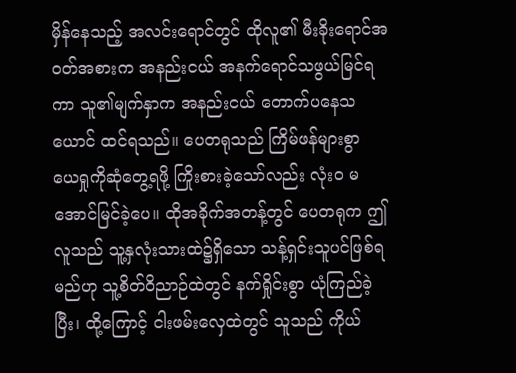မှိန်နေသည့် အလင်းရောင်တွင် ထိုလူ၏ မီးခိုးရောင်အဝတ်အစားက အနည်းငယ် အနက်ရောင်သဖွယ်မြင်ရကာ သူ၏မျက်နှာက အနည်းငယ် တောက်ပနေသယောင် ထင်ရသည်။ ပေတရုသည် ကြိမ်ဖန်များစွာ ယေရှုကိုဆုံတွေ့ရဖို့ ကြိုးစားခဲ့သော်လည်း လုံးဝ မအောင်မြင်ခဲ့ပေ။ ထိုအခိုက်အတန့်တွင် ပေတရုက ဤလူသည် သူ့နှလုံးသားထဲ၌ရှိသော သန့်ရှင်းသူပင်ဖြစ်ရမည်ဟု သူ့စိတ်ဝိညာဉ်ထဲတွင် နက်ရှိုင်းစွာ ယုံကြည်ခဲ့ပြီး၊ ထို့ကြောင့် ငါးဖမ်းလှေထဲတွင် သူသည် ကိုယ်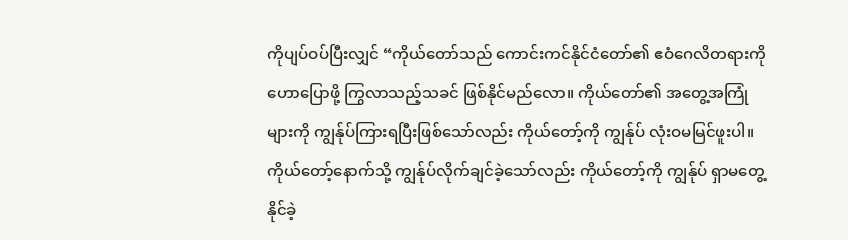ကိုပျပ်ဝပ်ပြီးလျှင် “ကိုယ်တော်သည် ကောင်းကင်နိုင်ငံတော်၏ ဧဝံဂေလိတရားကို ဟောပြောဖို့ ကြွလာသည့်သခင် ဖြစ်နိုင်မည်လော။ ကိုယ်တော်၏ အတွေ့အကြုံများကို ကျွန်ုပ်ကြားရပြီးဖြစ်သော်လည်း ကိုယ်တော့်ကို ကျွန်ုပ် လုံးဝမမြင်ဖူးပါ။ ကိုယ်တော့်နောက်သို့ ကျွန်ုပ်လိုက်ချင်ခဲ့သော်လည်း ကိုယ်တော့်ကို ကျွန်ုပ် ရှာမတွေ့နိုင်ခဲ့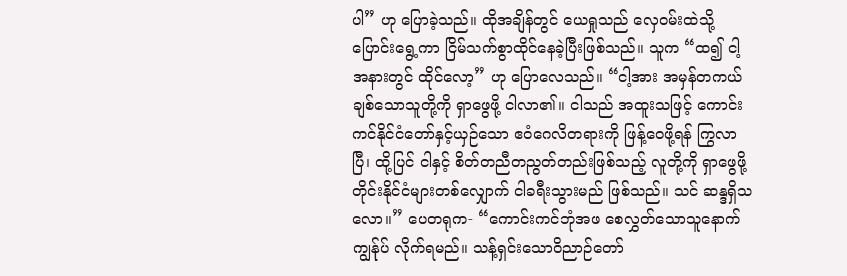ပါ” ဟု ပြောခဲ့သည်။ ထိုအချိန်တွင် ယေရှုသည် လှေဝမ်းထဲသို့ ပြောင်းရွေ့ကာ ငြိမ်သက်စွာထိုင်နေခဲ့ပြီးဖြစ်သည်။ သူက “ထ၍ ငါ့အနားတွင် ထိုင်လော့” ဟု ပြောလေသည်။ “ငါ့အား အမှန်တကယ်ချစ်သောသူတို့ကို ရှာဖွေဖို့ ငါလာ၏။ ငါသည် အထူးသဖြင့် ကောင်းကင်နိုင်ငံတော်နှင့်ယှဉ်သော ဧဝံဂေလိတရားကို ဖြန့်ဝေဖို့ရန် ကြွလာပြီ၊ ထို့ပြင် ငါနှင့် စိတ်တညီတညွတ်တည်းဖြစ်သည့် လူတို့ကို ရှာဖွေဖို့ တိုင်းနိုင်ငံများတစ်လျှောက် ငါခရီးသွားမည် ဖြစ်သည်။ သင် ဆန္ဒရှိသလော။” ပေတရုက- “ကောင်းကင်ဘုံအဖ စေလွှတ်သောသူနောက် ကျွန်ုပ် လိုက်ရမည်။ သန့်ရှင်းသောဝိညာဉ်တော်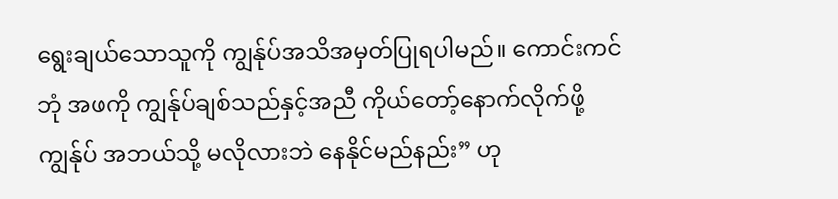ရွေးချယ်သောသူကို ကျွန်ုပ်အသိအမှတ်ပြုရပါမည်။ ကောင်းကင်ဘုံ အဖကို ကျွန်ုပ်ချစ်သည်နှင့်အညီ ကိုယ်တော့်နောက်လိုက်ဖို့ ကျွန်ုပ် အဘယ်သို့ မလိုလားဘဲ နေနိုင်မည်နည်း” ဟု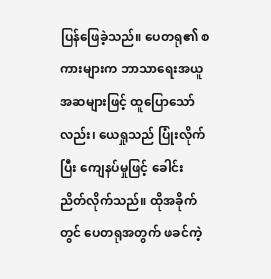ပြန်ဖြေခဲ့သည်။ ပေတရု၏ စကားများက ဘာသာရေးအယူအဆများဖြင့် ထူပြောသော်လည်း၊ ယေရှုသည် ပြုံးလိုက်ပြီး ကျေနပ်မှုဖြင့် ခေါင်းညိတ်လိုက်သည်။ ထိုအခိုက်တွင် ပေတရုအတွက် ဖခင်ကဲ့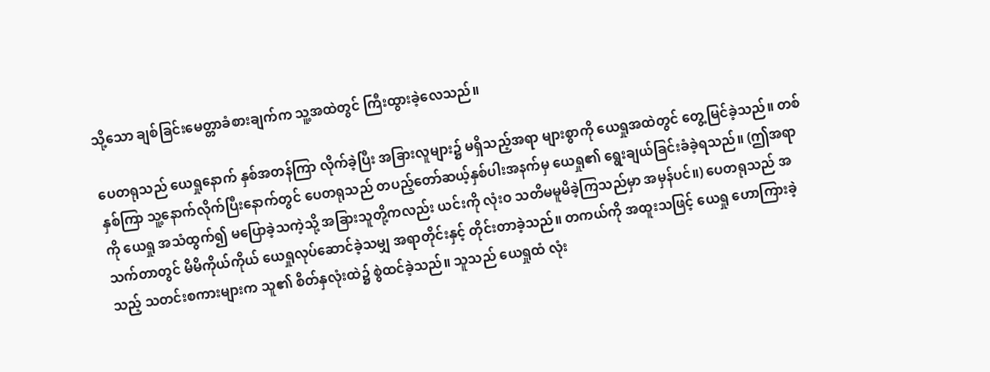သို့သော ချစ်ခြင်းမေတ္တာခံစားချက်က သူ့အထဲတွင် ကြီးထွားခဲ့လေသည်။

ပေတရုသည် ယေရှုနောက် နှစ်အတန်ကြာ လိုက်ခဲ့ပြီး အခြားလူများ၌ မရှိသည့်အရာ များစွာကို ယေရှုအထဲတွင် တွေ့မြင်ခဲ့သည်။ တစ်နှစ်ကြာ သူ့နောက်လိုက်ပြီးနောက်တွင် ပေတရုသည် တပည့်တော်ဆယ့်နှစ်ပါးအနက်မှ ယေရှု၏ ရွေးချယ်ခြင်းခံခဲ့ရသည်။ (ဤအရာကို ယေရှု အသံထွက်၍ မပြောခဲ့သကဲ့သို့ အခြားသူတို့ကလည်း ယင်းကို လုံးဝ သတိမမူမိခဲ့ကြသည်မှာ အမှန်ပင်။) ပေတရုသည် အသက်တာတွင် မိမိကိုယ်ကိုယ် ယေရှုလုပ်ဆောင်ခဲ့သမျှ အရာတိုင်းနှင့် တိုင်းတာခဲ့သည်။ တကယ်ကို အထူးသဖြင့် ယေရှု ဟောကြားခဲ့သည့် သတင်းစကားများက သူ၏ စိတ်နှလုံးထဲ၌ စွဲထင်ခဲ့သည်။ သူသည် ယေရှုထံ လုံး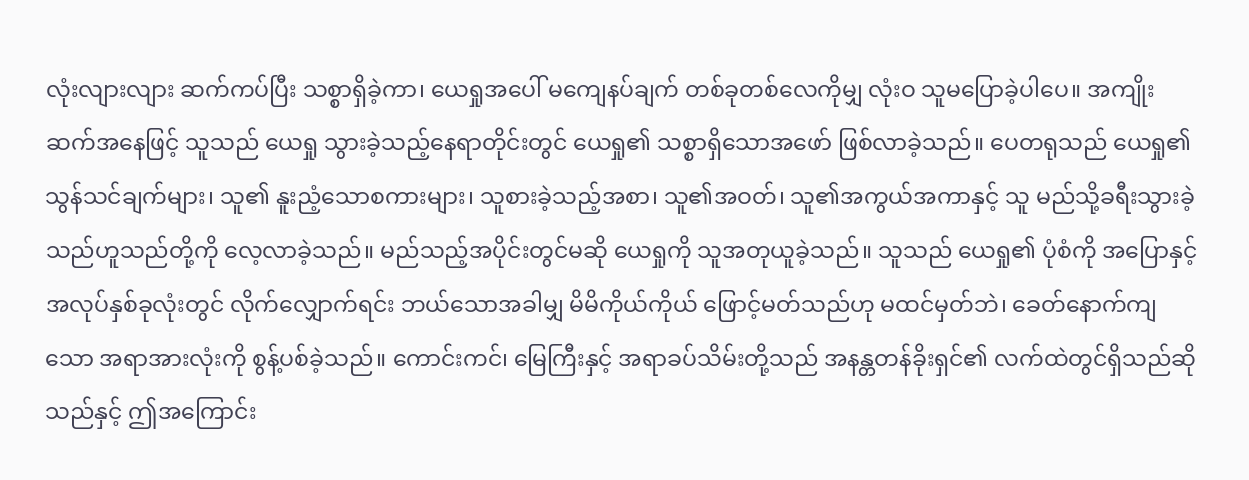လုံးလျားလျား ဆက်ကပ်ပြီး သစ္စာရှိခဲ့ကာ၊ ယေရှုအပေါ် မကျေနပ်ချက် တစ်ခုတစ်လေကိုမျှ လုံးဝ သူမပြောခဲ့ပါပေ။ အကျိုးဆက်အနေဖြင့် သူသည် ယေရှု သွားခဲ့သည့်နေရာတိုင်းတွင် ယေရှု၏ သစ္စာရှိသောအဖော် ဖြစ်လာခဲ့သည်။ ပေတရုသည် ယေရှု၏ သွန်သင်ချက်များ၊ သူ၏ နူးညံ့သောစကားများ၊ သူစားခဲ့သည့်အစာ၊ သူ၏အဝတ်၊ သူ၏အကွယ်အကာနှင့် သူ မည်သို့ခရီးသွားခဲ့သည်ဟူသည်တို့ကို လေ့လာခဲ့သည်။ မည်သည့်အပိုင်းတွင်မဆို ယေရှုကို သူအတုယူခဲ့သည်။ သူသည် ယေရှု၏ ပုံစံကို အပြောနှင့် အလုပ်နှစ်ခုလုံးတွင် လိုက်လျှောက်ရင်း ဘယ်သောအခါမျှ မိမိကိုယ်ကိုယ် ဖြောင့်မတ်သည်ဟု မထင်မှတ်ဘဲ၊ ခေတ်နောက်ကျသော အရာအားလုံးကို စွန့်ပစ်ခဲ့သည်။ ကောင်းကင်၊ မြေကြီးနှင့် အရာခပ်သိမ်းတို့သည် အနန္တတန်ခိုးရှင်၏ လက်ထဲတွင်ရှိသည်ဆိုသည်နှင့် ဤအကြောင်း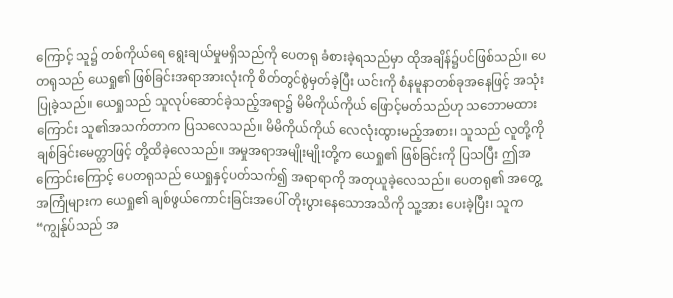ကြောင့် သူ၌ တစ်ကိုယ်ရေ ရွေးချယ်မှုမရှိသည်ကို ပေတရု ခံစားခဲ့ရသည်မှာ ထိုအချိန်၌ပင်ဖြစ်သည်။ ပေတရုသည် ယေရှု၏ ဖြစ်ခြင်းအရာအားလုံးကို စိတ်တွင်စွဲမှတ်ခဲ့ပြီး ယင်းကို စံနမူနာတစ်ခုအနေဖြင့် အသုံးပြုခဲ့သည်။ ယေရှုသည် သူလုပ်ဆောင်ခဲ့သည့်အရာ၌ မိမိကိုယ်ကိုယ် ဖြောင့်မတ်သည်ဟု သဘောမထားကြောင်း သူ၏အသက်တာက ပြသလေသည်။ မိမိကိုယ်ကိုယ် လေလုံးထွားမည့်အစား၊ သူသည် လူတို့ကို ချစ်ခြင်းမေတ္တာဖြင့် တို့ထိခဲ့လေသည်။ အမှုအရာအမျိုးမျိုးတို့က ယေရှု၏ ဖြစ်ခြင်းကို ပြသပြီး ဤအကြောင်းကြောင့် ပေတရုသည် ယေရှုနှင့်ပတ်သက်၍ အရာရာကို အတုယူခဲ့လေသည်။ ပေတရု၏ အတွေ့အကြုံများက ယေရှု၏ ချစ်ဖွယ်ကောင်းခြင်းအပေါ် တိုးပွားနေသောအသိကို သူ့အား ပေးခဲ့ပြီး၊ သူက “ကျွန်ုပ်သည် အ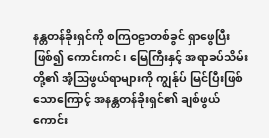နန္တတန်ခိုးရှင်ကို စကြဝဠာတစ်ခွင် ရှာဖွေပြီးဖြစ်၍ ကောင်းကင်၊ မြေကြီးနှင့် အရာခပ်သိမ်းတို့၏ အံ့သြဖွယ်ရာများကို ကျွန်ုပ် မြင်ပြီးဖြစ်သောကြောင့် အနန္တတန်ခိုးရှင်၏ ချစ်ဖွယ်ကောင်း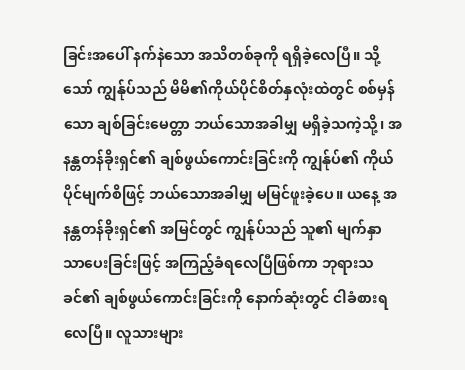ခြင်းအပေါ် နက်နဲသော အသိတစ်ခုကို ရရှိခဲ့လေပြီ။ သို့သော် ကျွန်ုပ်သည် မိမိ၏ကိုယ်ပိုင်စိတ်နှလုံးထဲတွင် စစ်မှန်သော ချစ်ခြင်းမေတ္တာ ဘယ်သောအခါမျှ မရှိခဲ့သကဲ့သို့၊ အနန္တတန်ခိုးရှင်၏ ချစ်ဖွယ်ကောင်းခြင်းကို ကျွန်ုပ်၏ ကိုယ်ပိုင်မျက်စိဖြင့် ဘယ်သောအခါမျှ မမြင်ဖူးခဲ့ပေ။ ယနေ့ အနန္တတန်ခိုးရှင်၏ အမြင်တွင် ကျွန်ုပ်သည် သူ၏ မျက်နှာသာပေးခြင်းဖြင့် အကြည့်ခံရလေပြီဖြစ်ကာ ဘုရားသခင်၏ ချစ်ဖွယ်ကောင်းခြင်းကို နောက်ဆုံးတွင် ငါခံစားရလေပြီ။ လူသားများ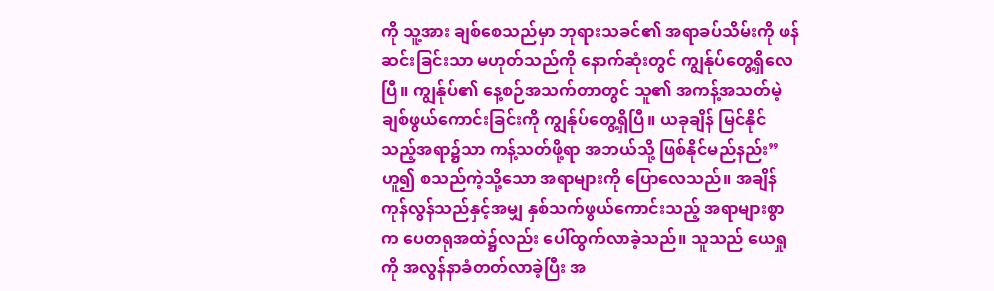ကို သူ့အား ချစ်စေသည်မှာ ဘုရားသခင်၏ အရာခပ်သိမ်းကို ဖန်ဆင်းခြင်းသာ မဟုတ်သည်ကို နောက်ဆုံးတွင် ကျွန်ုပ်တွေ့ရှိလေပြီ။ ကျွန်ုပ်၏ နေ့စဉ်အသက်တာတွင် သူ၏ အကန့်အသတ်မဲ့ ချစ်ဖွယ်ကောင်းခြင်းကို ကျွန်ုပ်တွေ့ရှိပြီ။ ယခုချိန် မြင်နိုင်သည့်အရာ၌သာ ကန့်သတ်ဖို့ရာ အဘယ်သို့ ဖြစ်နိုင်မည်နည်း” ဟူ၍ စသည်ကဲ့သို့သော အရာများကို ပြောလေသည်။ အချိန်ကုန်လွန်သည်နှင့်အမျှ နှစ်သက်ဖွယ်ကောင်းသည့် အရာများစွာက ပေတရုအထဲ၌လည်း ပေါ်ထွက်လာခဲ့သည်။ သူသည် ယေရှုကို အလွန်နာခံတတ်လာခဲ့ပြီး အ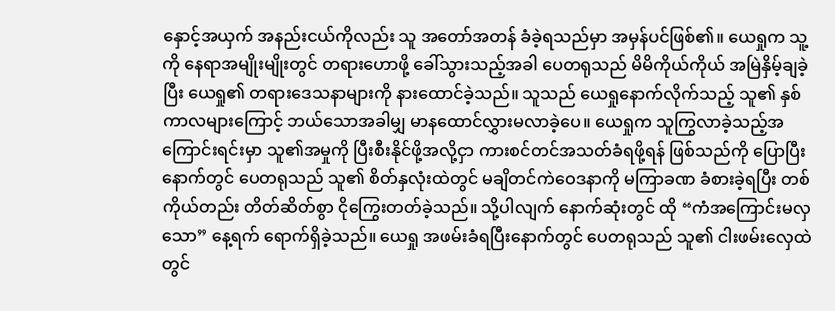နှောင့်အယှက် အနည်းငယ်ကိုလည်း သူ အတော်အတန် ခံခဲ့ရသည်မှာ အမှန်ပင်ဖြစ်၏။ ယေရှုက သူ့ကို နေရာအမျိုးမျိုးတွင် တရားဟောဖို့ ခေါ်သွားသည့်အခါ ပေတရုသည် မိမိကိုယ်ကိုယ် အမြဲနှိမ့်ချခဲ့ပြီး ယေရှု၏ တရားဒေသနာများကို နားထောင်ခဲ့သည်။ သူသည် ယေရှုနောက်လိုက်သည့် သူ၏ နှစ်ကာလများကြောင့် ဘယ်သောအခါမျှ မာနထောင်လွှားမလာခဲ့ပေ။ ယေရှုက သူကြွလာခဲ့သည့်အကြောင်းရင်းမှာ သူ၏အမှုကို ပြီးစီးနိုင်ဖို့အလို့ငှာ ကားစင်တင်အသတ်ခံရဖို့ရန် ဖြစ်သည်ကို ပြောပြီးနောက်တွင် ပေတရုသည် သူ၏ စိတ်နှလုံးထဲတွင် မချိတင်ကဲဝေဒနာကို မကြာခဏ ခံစားခဲ့ရပြီး တစ်ကိုယ်တည်း တိတ်ဆိတ်စွာ ငိုကြွေးတတ်ခဲ့သည်။ သို့ပါလျက် နောက်ဆုံးတွင် ထို “ကံအကြောင်းမလှသော” နေ့ရက် ရောက်ရှိခဲ့သည်။ ယေရှု အဖမ်းခံရပြီးနောက်တွင် ပေတရုသည် သူ၏ ငါးဖမ်းလှေထဲတွင်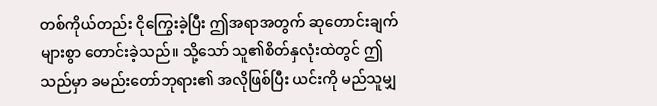တစ်ကိုယ်တည်း ငိုကြွေးခဲ့ပြီး ဤအရာအတွက် ဆုတောင်းချက်များစွာ တောင်းခဲ့သည်။ သို့သော် သူ၏စိတ်နှလုံးထဲတွင် ဤသည်မှာ ခမည်းတော်ဘုရား၏ အလိုဖြစ်ပြီး ယင်းကို မည်သူမျှ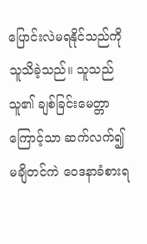ပြောင်းလဲမရနိုင်သည်ကို သူသိခဲ့သည်။ သူသည် သူ၏ ချစ်ခြင်းမေတ္တာကြောင့်သာ ဆက်လက်၍ မချိတင်ကဲ ဝေဒနာခံစားရ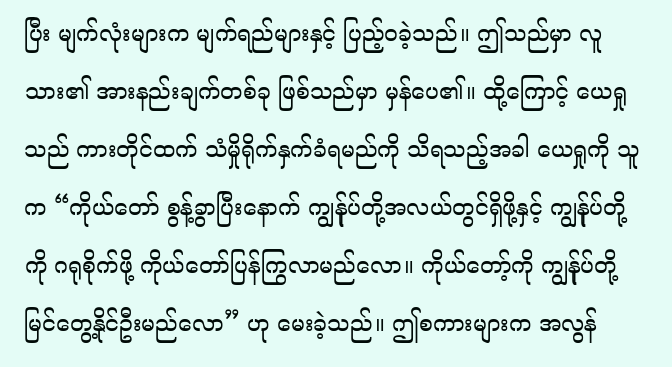ပြီး မျက်လုံးများက မျက်ရည်များနှင့် ပြည့်ဝခဲ့သည်။ ဤသည်မှာ လူသား၏ အားနည်းချက်တစ်ခု ဖြစ်သည်မှာ မှန်ပေ၏။ ထို့ကြောင့် ယေရှုသည် ကားတိုင်ထက် သံမှိုရိုက်နှက်ခံရမည်ကို သိရသည့်အခါ ယေရှုကို သူက “ကိုယ်တော် စွန့်ခွာပြီးနောက် ကျွန်ုပ်တို့အလယ်တွင်ရှိဖို့နှင့် ကျွန်ုပ်တို့ကို ဂရုစိုက်ဖို့ ကိုယ်တော်ပြန်ကြွလာမည်လော။ ကိုယ်တော့်ကို ကျွန်ုပ်တို့ မြင်တွေ့နိုင်ဦးမည်လော” ဟု မေးခဲ့သည်။ ဤစကားများက အလွန်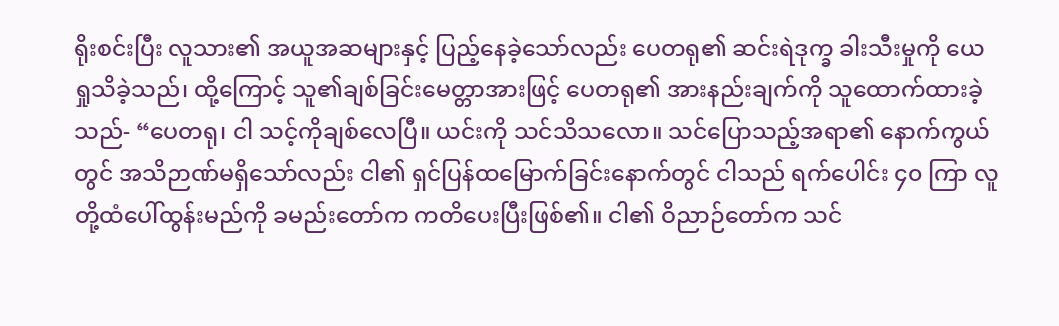ရိုးစင်းပြီး လူသား၏ အယူအဆများနှင့် ပြည့်နေခဲ့သော်လည်း ပေတရု၏ ဆင်းရဲဒုက္ခ ခါးသီးမှုကို ယေရှုသိခဲ့သည်၊ ထို့ကြောင့် သူ၏ချစ်ခြင်းမေတ္တာအားဖြင့် ပေတရု၏ အားနည်းချက်ကို သူထောက်ထားခဲ့သည်- “ပေတရု၊ ငါ သင့်ကိုချစ်လေပြီ။ ယင်းကို သင်သိသလော။ သင်ပြောသည့်အရာ၏ နောက်ကွယ်တွင် အသိဉာဏ်မရှိသော်လည်း ငါ၏ ရှင်ပြန်ထမြောက်ခြင်းနောက်တွင် ငါသည် ရက်ပေါင်း ၄၀ ကြာ လူတို့ထံပေါ်ထွန်းမည်ကို ခမည်းတော်က ကတိပေးပြီးဖြစ်၏။ ငါ၏ ဝိညာဉ်တော်က သင်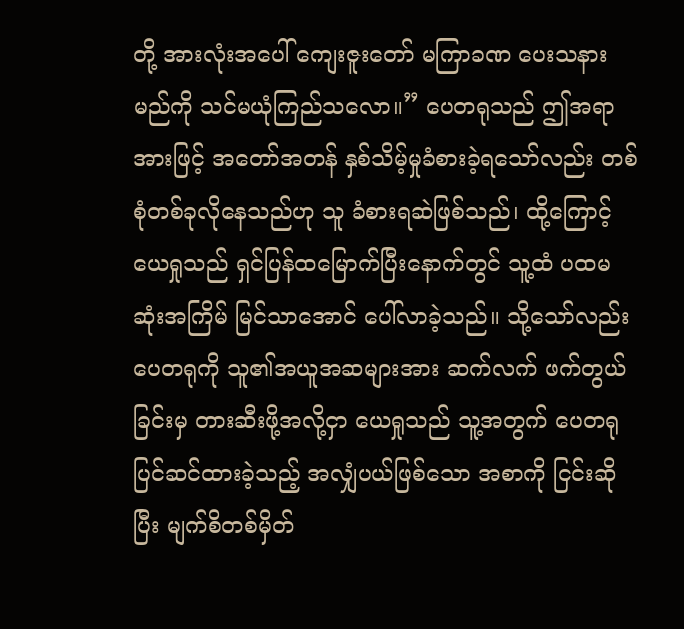တို့ အားလုံးအပေါ် ကျေးဇူးတော် မကြာခဏ ပေးသနားမည်ကို သင်မယုံကြည်သလော။” ပေတရုသည် ဤအရာအားဖြင့် အတော်အတန် နှစ်သိမ့်မှုခံစားခဲ့ရသော်လည်း တစ်စုံတစ်ခုလိုနေသည်ဟု သူ ခံစားရဆဲဖြစ်သည်၊ ထို့ကြောင့် ယေရှုသည် ရှင်ပြန်ထမြောက်ပြီးနောက်တွင် သူ့ထံ ပထမဆုံးအကြိမ် မြင်သာအောင် ပေါ်လာခဲ့သည်။ သို့သော်လည်း ပေတရုကို သူ၏အယူအဆများအား ဆက်လက် ဖက်တွယ်ခြင်းမှ တားဆီးဖို့အလို့ငှာ ယေရှုသည် သူ့အတွက် ပေတရုပြင်ဆင်ထားခဲ့သည့် အလျှံပယ်ဖြစ်သော အစာကို ငြင်းဆိုပြီး မျက်စိတစ်မှိတ်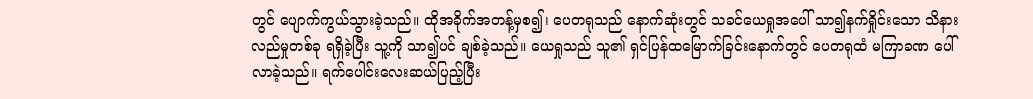တွင် ပျောက်ကွယ်သွားခဲ့သည်။ ထိုအခိုက်အတန့်မှစ၍၊ ပေတရုသည် နောက်ဆုံးတွင် သခင်ယေရှုအပေါ် သာ၍နက်ရှိုင်းသော သိနားလည်မှုတစ်ခု ရရှိခဲ့ပြီး သူ့ကို သာ၍ပင် ချစ်ခဲ့သည်။ ယေရှုသည် သူ၏ ရှင်ပြန်ထမြောက်ခြင်းနောက်တွင် ပေတရုထံ မကြာခဏ ပေါ်လာခဲ့သည်။ ရက်ပေါင်းလေးဆယ်ပြည့်ပြီး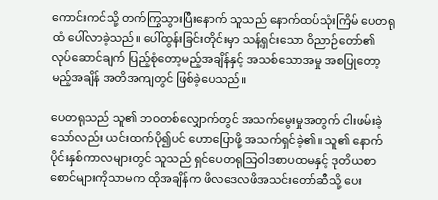ကောင်းကင်သို့ တက်ကြွသွားပြီးနောက် သူသည် နောက်ထပ်သုံးကြိမ် ပေတရုထံ ပေါ်လာခဲ့သည်။ ပေါ်ထွန်းခြင်းတိုင်းမှာ သန့်ရှင်းသော ဝိညာဉ်တော်၏ လုပ်ဆောင်ချက် ပြည့်စုံတော့မည့်အချိန်နှင့် အသစ်သောအမှု အစပြုတော့မည့်အချိန် အတိအကျတွင် ဖြစ်ခဲ့ပေသည်။

ပေတရုသည် သူ၏ ဘဝတစ်လျှောက်တွင် အသက်မွေးမှုအတွက် ငါးဖမ်းခဲ့သော်လည်း ယင်းထက်ပို၍ပင် ဟောပြောဖို့ အသက်ရှင်ခဲ့၏။ သူ၏ နောက်ပိုင်းနှစ်ကာလများတွင် သူသည် ရှင်ပေတရုသြဝါဒစာပထမနှင့် ဒုတိယစာစောင်များကိုသာမက ထိုအချိန်က ဖိလဒေလဖိအသင်းတော်ဆီသို့ ပေး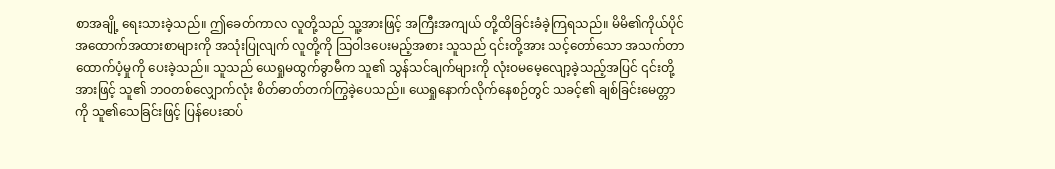စာအချို့ ရေးသားခဲ့သည်။ ဤခေတ်ကာလ လူတို့သည် သူ့အားဖြင့် အကြီးအကျယ် တို့ထိခြင်းခံခဲ့ကြရသည်။ မိမိ၏ကိုယ်ပိုင် အထောက်အထားစာများကို အသုံးပြုလျက် လူတို့ကို သြဝါဒပေးမည့်အစား သူသည် ၎င်းတို့အား သင့်တော်သော အသက်တာထောက်ပံ့မှုကို ပေးခဲ့သည်။ သူသည် ယေရှုမထွက်ခွာမီက သူ၏ သွန်သင်ချက်များကို လုံးဝမမေ့လျော့ခဲ့သည့်အပြင် ၎င်းတို့အားဖြင့် သူ၏ ဘဝတစ်လျှောက်လုံး စိတ်ဓာတ်တက်ကြွခဲ့ပေသည်။ ယေရှုနောက်လိုက်နေစဉ်တွင် သခင့်၏ ချစ်ခြင်းမေတ္တာကို သူ၏သေခြင်းဖြင့် ပြန်ပေးဆပ်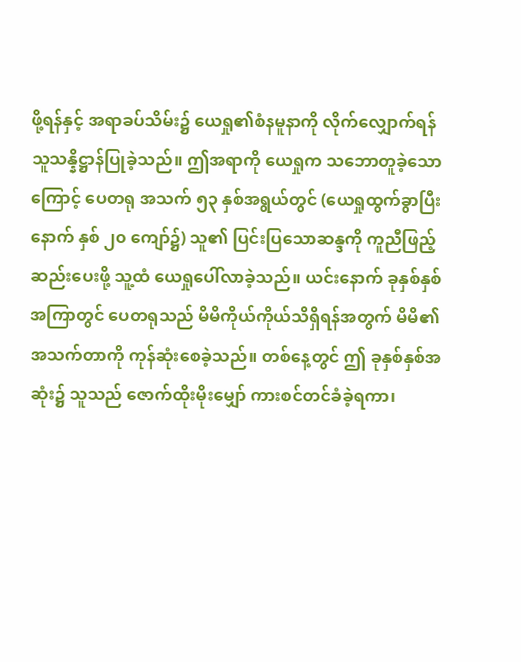ဖို့ရန်နှင့် အရာခပ်သိမ်း၌ ယေရှု၏စံနမူနာကို လိုက်လျှောက်ရန် သူသန္နိဋ္ဌာန်ပြုခဲ့သည်။ ဤအရာကို ယေရှုက သဘောတူခဲ့သောကြောင့် ပေတရု အသက် ၅၃ နှစ်အရွယ်တွင် (ယေရှုထွက်ခွာပြီးနောက် နှစ် ၂၀ ကျော်၌) သူ၏ ပြင်းပြသောဆန္ဒကို ကူညီဖြည့်ဆည်းပေးဖို့ သူ့ထံ ယေရှုပေါ်လာခဲ့သည်။ ယင်းနောက် ခုနှစ်နှစ်အကြာတွင် ပေတရုသည် မိမိကိုယ်ကိုယ်သိရှိရန်အတွက် မိမိ၏အသက်တာကို ကုန်ဆုံးစေခဲ့သည်။ တစ်နေ့တွင် ဤ ခုနှစ်နှစ်အဆုံး၌ သူသည် ဇောက်ထိုးမိုးမျှော် ကားစင်တင်ခံခဲ့ရကာ၊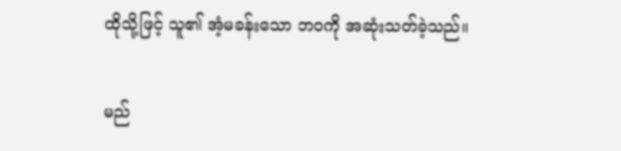ထိုသို့ဖြင့် သူ၏ အံ့မခန်းသော ဘဝကို အဆုံးသတ်ခဲ့သည်။

မည်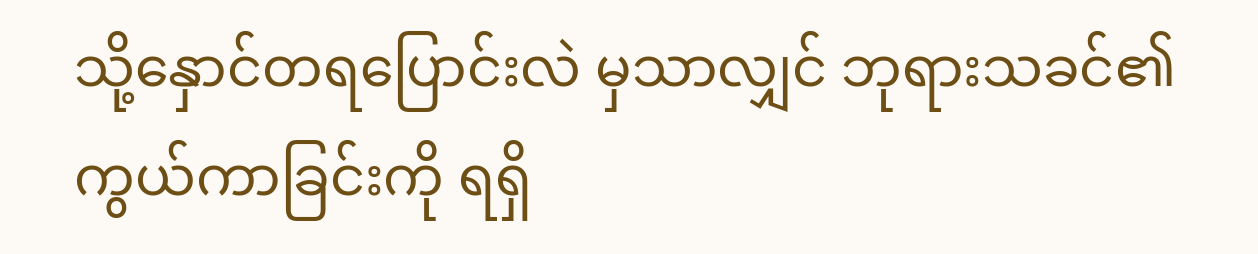သို့နှောင်တရပြောင်းလဲ မှသာလျှင် ဘုရားသခင်၏ ကွယ်ကာခြင်းကို ရရှိ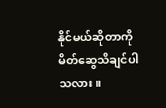နိုင်မယ်ဆိုတာကို မိတ်ဆွေသိချင်ပါသလား။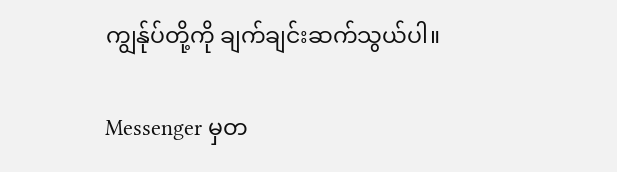ကျွန်ုပ်တို့ကို ချက်ချင်းဆက်သွယ်ပါ။

Messenger မှတ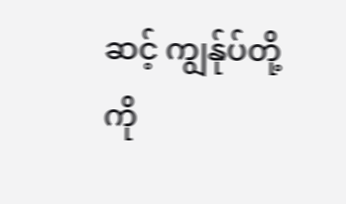ဆင့် ကျွန်ုပ်တို့ကို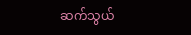ဆက်သွယ်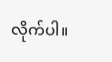လိုက်ပါ။